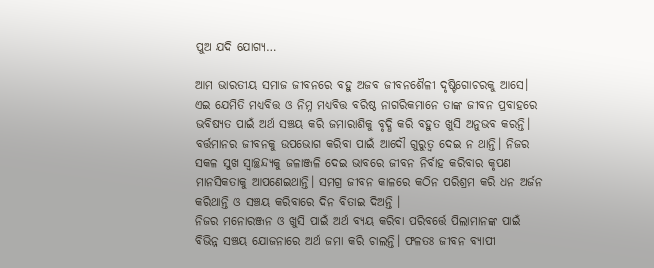ପୁଅ ଯଦି ଯୋଗ୍ୟ…

ଆମ ଭାରତୀୟ ସମାଜ ଜୀବନରେ ବହୁ ଅଜବ ଜୀବନଶୈଳୀ ଦୃଷ୍ଟିଗୋଚରକୁ ଆସେ। ଏଇ ଯେମିତି ମଧ୍ୟବିତ୍ତ ଓ ନିମ୍ନ ମଧ୍ୟବିତ୍ତ ବରିଷ୍ଠ ନାଗରିକମାନେ ତାଙ୍କ ଜୀବନ ପ୍ରବାହରେ ଭବିଷ୍ୟତ ପାଇଁ ଅର୍ଥ ସଞ୍ଚୟ କରି ଜମାରାଶିକୁ ବୃଦ୍ଧି କରି ବହୁତ ଖୁସି ଅନୁଭବ କରନ୍ତି। ବର୍ତ୍ତମାନର ଜୀବନକୁ ଉପଭୋଗ କରିବା ପାଇଁ ଆଦୌ ଗୁରୁତ୍ୱ ଦେଇ ନ ଥାନ୍ତି। ନିଜର ସକଳ ସୁଖ ସ୍ବାଚ୍ଛନ୍ଦ୍ୟକୁ ଜଳାଞ୍ଜଳି ଦେଇ ଭାବରେ ଜୀବନ ନିର୍ବାହ କରିବାର କୃପଣ ମାନସିକତାକୁ ଆପଣେଇଥାନ୍ତି। ସମଗ୍ର ଜୀବନ କାଳରେ କଠିନ ପରିଶ୍ରମ କରି ଧନ ଅର୍ଜନ କରିଥାନ୍ତି ଓ ସଞ୍ଚୟ କରିବାରେ ଦିନ ବିତାଇ ଦିଅନ୍ତି ।
ନିଜର ମନୋରଞ୍ଜନ ଓ ଖୁସି ପାଇଁ ଅର୍ଥ ବ୍ୟୟ କରିବା ପରିବର୍ତ୍ତେ ପିଲାମାନଙ୍କ ପାଇଁ ବିଭିନ୍ନ ସଞ୍ଚୟ ଯୋଜନାରେ ଅର୍ଥ ଜମା କରି ଚାଲନ୍ତି। ଫଳତଃ ଜୀବନ ବ୍ୟାପୀ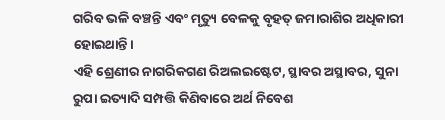ଗରିବ ଭଳି ବଞ୍ଚନ୍ତି ଏବଂ ମୃତ୍ୟୁ ବେଳକୁ ବୃହତ୍‌ ଜମାରାଶିର ଅଧିକାରୀ ହୋଇଥାନ୍ତି।
ଏହି ଶ୍ରେଣୀର ନାଗରିକଗଣ ରିଅଲଇଷ୍ଟେଟ, ସ୍ଥାବର ଅସ୍ଥାବର, ସୁନା ରୁପା ଇତ୍ୟାଦି ସମ୍ପତ୍ତି କିଣିବାରେ ଅର୍ଥ ନିବେଶ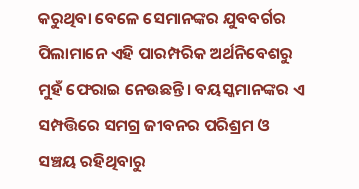କରୁଥିବା ବେଳେ ସେମାନଙ୍କର ଯୁବବର୍ଗର ପିଲାମାନେ ଏହି ପାରମ୍ପରିକ ଅର୍ଥନିବେଶରୁ ମୁହଁ ଫେରାଇ ନେଉଛନ୍ତି। ବୟସ୍କମାନଙ୍କର ଏ ସମ୍ପତ୍ତିରେ ସମଗ୍ର ଜୀବନର ପରିଶ୍ରମ ଓ ସଞ୍ଚୟ ରହିଥିବାରୁ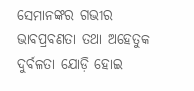ସେମାନଙ୍କର ଗଭୀର ଭାବପ୍ରବଣତା ତଥା ଅହେତୁକ ଦୁର୍ବଳତା ଯୋଡ଼ି ହୋଇ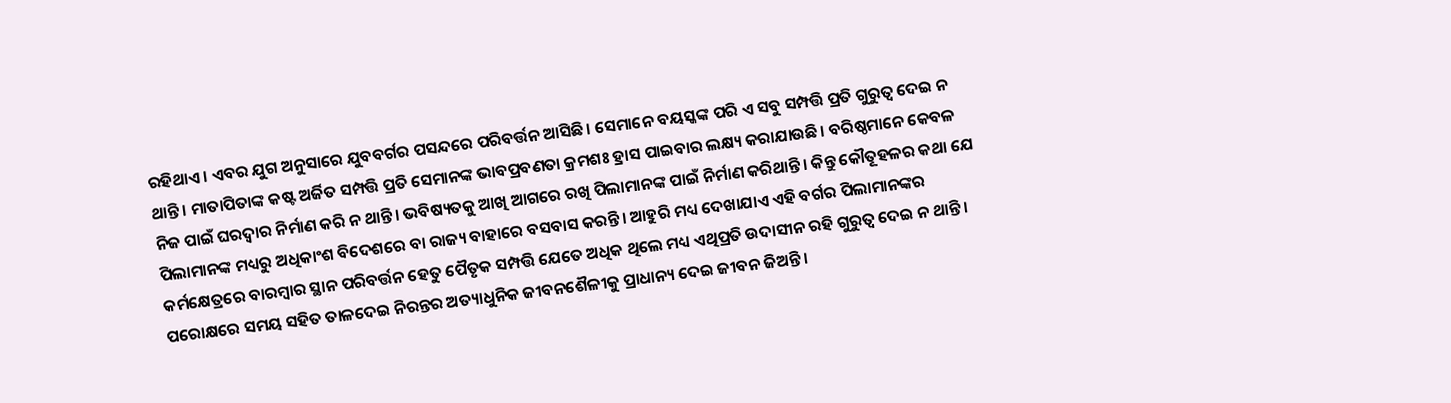ରହିଥାଏ। ଏବର ଯୁଗ ଅନୁସାରେ ଯୁବବର୍ଗର ପସନ୍ଦରେ ପରିବର୍ତ୍ତନ ଆସିଛି। ସେମାନେ ବୟସ୍କଙ୍କ ପରି ଏ ସବୁ ସମ୍ପତ୍ତି ପ୍ରତି ଗୁରୁତ୍ୱ ଦେଇ ନ ଥାନ୍ତି। ମାତାପିତାଙ୍କ କଷ୍ଟ ଅର୍ଜିତ ସମ୍ପତ୍ତି ପ୍ରତି ସେମାନଙ୍କ ଭାବପ୍ରବଣତା କ୍ରମଶଃ ହ୍ରାସ ପାଇବାର ଲକ୍ଷ୍ୟ କରାଯାଉଛି। ବରିଷ୍ଠମାନେ କେବଳ ନିଜ ପାଇଁ ଘରଦ୍ବାର ନିର୍ମାଣ କରି ନ ଥାନ୍ତି। ଭବିଷ୍ୟତକୁ ଆଖି ଆଗରେ ରଖି ପିଲାମାନଙ୍କ ପାଇଁ ନିର୍ମାଣ କରିଥାନ୍ତି। କିନ୍ତୁ କୌତୂହଳର କଥା ଯେ ପିଲାମାନଙ୍କ ମଧ୍ୟରୁ ଅଧିକାଂଶ ବିଦେଶରେ ବା ରାଜ୍ୟ ବାହାରେ ବସବାସ କରନ୍ତି। ଆହୁରି ମଧ୍ୟ ଦେଖାଯାଏ ଏହି ବର୍ଗର ପିଲାମାନଙ୍କର କର୍ମକ୍ଷେତ୍ରରେ ବାରମ୍ବାର ସ୍ଥାନ ପରିବର୍ତ୍ତନ ହେତୁ ପୈତୃକ ସମ୍ପତ୍ତି ଯେତେ ଅଧିକ ଥିଲେ ମଧ୍ୟ ଏଥିପ୍ରତି ଉଦାସୀନ ରହି ଗୁରୁତ୍ୱ ଦେଇ ନ ଥାନ୍ତି। ପରୋକ୍ଷରେ ସମୟ ସହିତ ତାଳଦେଇ ନିରନ୍ତର ଅତ୍ୟାଧୁନିକ ଜୀବନଶୈଳୀକୁ ପ୍ରାଧାନ୍ୟ ଦେଇ ଜୀବନ ଜିଅନ୍ତି।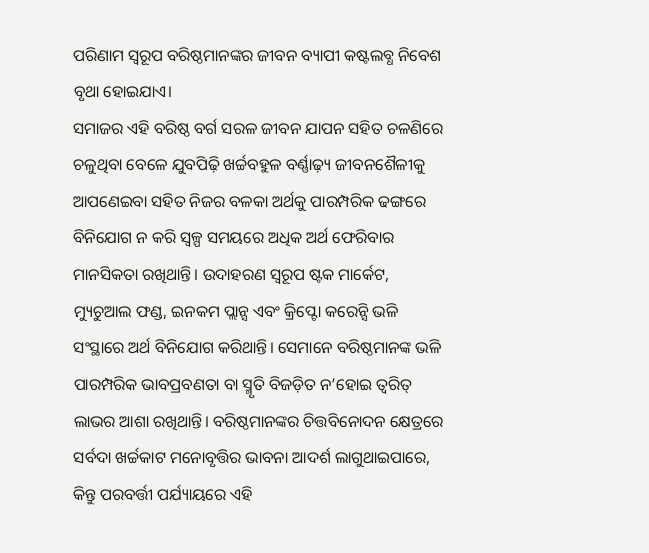ପରିଣାମ ସ୍ବରୂପ ବରିଷ୍ଠମାନଙ୍କର ଜୀବନ ବ୍ୟାପୀ କଷ୍ଟଲବ୍ଧ ନିବେଶ ବୃଥା ହୋଇଯାଏ।
ସମାଜର ଏହି ବରିଷ୍ଠ ବର୍ଗ ସରଳ ଜୀବନ ଯାପନ ସହିତ ଚଳଣିରେ ଚଳୁଥିବା ବେଳେ ଯୁବପିଢ଼ି ଖର୍ଚ୍ଚବହୁଳ ବର୍ଣ୍ଣାଢ଼୍ୟ ଜୀବନଶୈଳୀକୁ ଆପଣେଇବା ସହିତ ନିଜର ବଳକା ଅର୍ଥକୁ ପାରମ୍ପରିକ ଢଙ୍ଗରେ ବିନିଯୋଗ ନ କରି ସ୍ବଳ୍ପ ସମୟରେ ଅଧିକ ଅର୍ଥ ଫେରିବାର ମାନସିକତା ରଖିଥାନ୍ତି। ଉଦାହରଣ ସ୍ବରୂପ ଷ୍ଟକ ମାର୍କେଟ, ମ୍ୟୁଚୁଆଲ ଫଣ୍ଡ, ଇନକମ ପ୍ଲାନ୍ସ ଏବଂ କ୍ରିପ୍ଟୋ କରେନ୍ସି ଭଳି ସଂସ୍ଥାରେ ଅର୍ଥ ବିନିଯୋଗ କରିଥାନ୍ତି। ସେମାନେ ବରିଷ୍ଠମାନଙ୍କ ଭଳି ପାରମ୍ପରିକ ଭାବପ୍ରବଣତା ବା ସ୍ମୃତି ବିଜଡ଼ିତ ନ’ହୋଇ ତ୍ୱରିତ୍‌ ଲାଭର ଆଶା ରଖିଥାନ୍ତି। ବରିଷ୍ଠମାନଙ୍କର ଚିତ୍ତବିନୋଦନ କ୍ଷେତ୍ରରେ ସର୍ବଦା ଖର୍ଚ୍ଚକାଟ ମନୋବୃତ୍ତିର ଭାବନା ଆଦର୍ଶ ଲାଗୁଥାଇପାରେ, କିନ୍ତୁ ପରବର୍ତ୍ତୀ ପର୍ଯ୍ୟାୟରେ ଏହି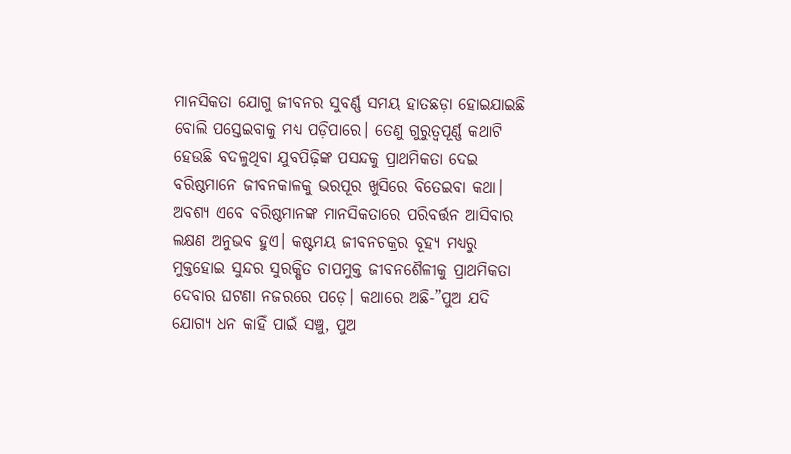ମାନସିକତା ଯୋଗୁ ଜୀବନର ସୁବର୍ଣ୍ଣ ସମୟ ହାତଛଡ଼ା ହୋଇଯାଇଛି ବୋଲି ପସ୍ତେଇବାକୁ ମଧ୍ୟ ପଡ଼ିପାରେ। ତେଣୁ ଗୁରୁତ୍ୱପୂର୍ଣ୍ଣ କଥାଟି ହେଉଛି ବଦଳୁଥିବା ଯୁବପିଢ଼ିଙ୍କ ପସନ୍ଦକୁ ପ୍ରାଥମିକତା ଦେଇ ବରିଷ୍ଠମାନେ ଜୀବନକାଳକୁ ଭରପୂର ଖୁସିରେ ବିତେଇବା କଥା। ଅବଶ୍ୟ ଏବେ ବରିଷ୍ଠମାନଙ୍କ ମାନସିକତାରେ ପରିବର୍ତ୍ତନ ଆସିବାର ଲକ୍ଷଣ ଅନୁଭବ ହୁଏ। କଷ୍ଟମୟ ଜୀବନଚକ୍ରର ବୂହ୍ୟ ମଧ୍ୟରୁ ମୁକ୍ତହୋଇ ସୁନ୍ଦର ସୁରକ୍ଷିତ ଚାପମୁକ୍ତ ଜୀବନଶୈଳୀକୁ ପ୍ରାଥମିକତା ଦେବାର ଘଟଣା ନଜରରେ ପଡ଼େ। କଥାରେ ଅଛି-”ପୁଅ ଯଦି ଯୋଗ୍ୟ ଧନ କାହିଁ ପାଇଁ ସଞ୍ଚୁ, ପୁଅ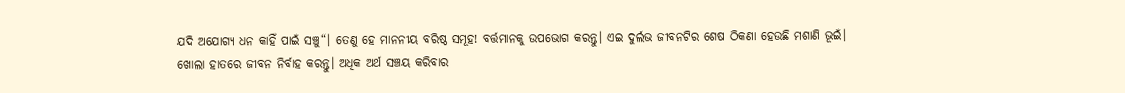ଯଦି ଅଯୋଗ୍ୟ ଧନ କାହିଁ ପାଇଁ ସଞ୍ଚୁ“। ତେଣୁ ହେ ମାନନୀୟ ବରିଷ୍ଠ ସମୂହ! ବର୍ତ୍ତମାନକୁ ଉପଭୋଗ କରନ୍ତୁ। ଏଇ ଦୁର୍ଲଭ ଜୀବନଟିର ଶେଷ ଠିକଣା ହେଉଛି ମଶାଣି ଭୂଇଁ।
ଖୋଲା ହାତରେ ଜୀବନ ନିର୍ବାହ କରନ୍ତୁ। ଅଧିକ ଅର୍ଥ ସଞ୍ଚୟ କରିବାର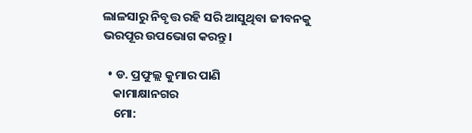ଲାଳସାରୁ ନିବୃତ୍ତ ରହି ସରି ଆସୁଥିବା ଜୀବନକୁ ଭରପୂର ଉପଭୋଗ କରନ୍ତୁ।

  • ଡ. ପ୍ରଫୁଲ୍ଲ କୁମାର ପାଣି
    କାମାକ୍ଷାନଗର
    ମୋ: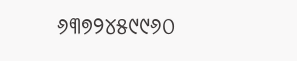୬୩୭୨୪୫୯୯୬୦